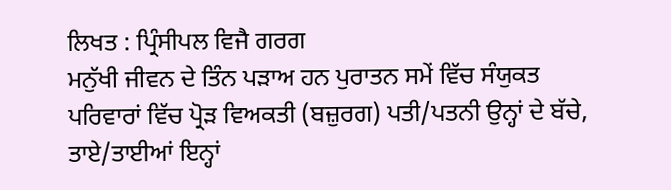ਲਿਖਤ : ਪ੍ਰਿੰਸੀਪਲ ਵਿਜੈ ਗਰਗ
ਮਨੁੱਖੀ ਜੀਵਨ ਦੇ ਤਿੰਨ ਪੜਾਅ ਹਨ ਪੁਰਾਤਨ ਸਮੇਂ ਵਿੱਚ ਸੰਯੁਕਤ ਪਰਿਵਾਰਾਂ ਵਿੱਚ ਪ੍ਰੋੜ ਵਿਅਕਤੀ (ਬਜ਼ੁਰਗ) ਪਤੀ/ਪਤਨੀ ਉਨ੍ਹਾਂ ਦੇ ਬੱਚੇ, ਤਾਏ/ਤਾਈਆਂ ਇਨ੍ਹਾਂ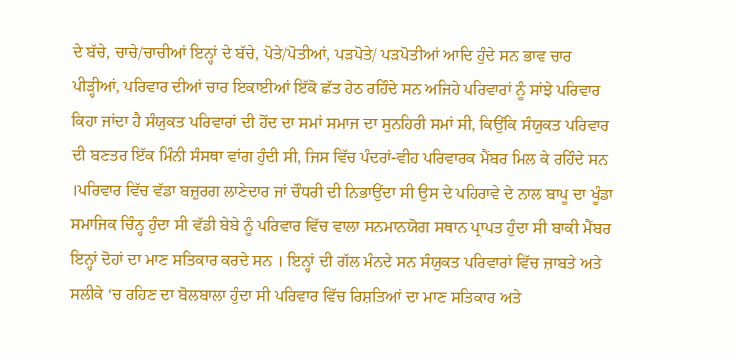ਦੇ ਬੱਚੇ, ਚਾਚੇ/ਚਾਚੀਆਂ ਇਨ੍ਹਾਂ ਦੇ ਬੱਚੇ, ਪੋਤੇ/ਪੋਤੀਆਂ, ਪੜਪੋਤੇ/ ਪੜਪੋਤੀਆਂ ਆਦਿ ਹੁੰਦੇ ਸਨ ਭਾਵ ਚਾਰ ਪੀੜ੍ਹੀਆਂ, ਪਰਿਵਾਰ ਦੀਆਂ ਚਾਰ ਇਕਾਈਆਂ ਇੱਕੋ ਛੱਤ ਹੇਠ ਰਹਿੰਦੇ ਸਨ ਅਜਿਹੇ ਪਰਿਵਾਰਾਂ ਨੂੰ ਸਾਂਝੇ ਪਰਿਵਾਰ ਕਿਹਾ ਜਾਂਦਾ ਹੈ ਸੰਯੁਕਤ ਪਰਿਵਾਰਾਂ ਦੀ ਹੋਂਦ ਦਾ ਸਮਾਂ ਸਮਾਜ ਦਾ ਸੁਨਹਿਰੀ ਸਮਾਂ ਸੀ, ਕਿਉਂਕਿ ਸੰਯੁਕਤ ਪਰਿਵਾਰ ਦੀ ਬਣਤਰ ਇੱਕ ਮਿੰਨੀ ਸੰਸਥਾ ਵਾਂਗ ਹੁੰਦੀ ਸੀ, ਜਿਸ ਵਿੱਚ ਪੰਦਰਾਂ-ਵੀਹ ਪਰਿਵਾਰਕ ਮੈਂਬਰ ਮਿਲ ਕੇ ਰਹਿੰਦੇ ਸਨ ।ਪਰਿਵਾਰ ਵਿੱਚ ਵੱਡਾ ਬਜ਼ੁਰਗ ਲਾਣੇਦਾਰ ਜਾਂ ਚੌਧਰੀ ਦੀ ਨਿਭਾਉਂਦਾ ਸੀ ਉਸ ਦੇ ਪਹਿਰਾਵੇ ਦੇ ਨਾਲ ਬਾਪੂ ਦਾ ਖੂੰਡਾ ਸਮਾਜਿਕ ਚਿੰਨ੍ਹ ਹੁੰਦਾ ਸੀ ਵੱਡੀ ਬੇਬੇ ਨੂੰ ਪਰਿਵਾਰ ਵਿੱਚ ਵਾਲਾ ਸਨਮਾਨਯੋਗ ਸਥਾਨ ਪ੍ਰਾਪਤ ਹੁੰਦਾ ਸੀ ਬਾਕੀ ਮੈਂਬਰ ਇਨ੍ਹਾਂ ਦੋਹਾਂ ਦਾ ਮਾਣ ਸਤਿਕਾਰ ਕਰਦੇ ਸਨ । ਇਨ੍ਹਾਂ ਦੀ ਗੱਲ ਮੰਨਦੇ ਸਨ ਸੰਯੁਕਤ ਪਰਿਵਾਰਾਂ ਵਿੱਚ ਜ਼ਾਬਤੇ ਅਤੇ ਸਲੀਕੇ ‘ਚ ਰਹਿਣ ਦਾ ਬੋਲਬਾਲਾ ਹੁੰਦਾ ਸੀ ਪਰਿਵਾਰ ਵਿੱਚ ਰਿਸ਼ਤਿਆਂ ਦਾ ਮਾਣ ਸਤਿਕਾਰ ਅਤੇ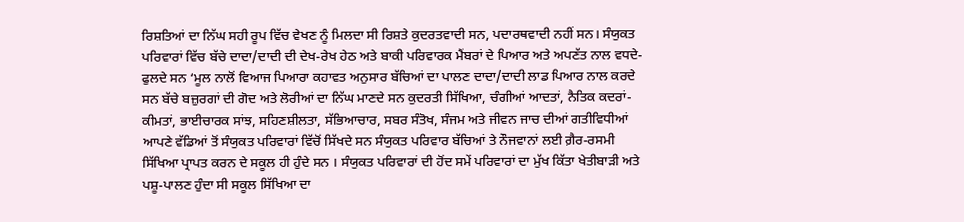ਰਿਸ਼ਤਿਆਂ ਦਾ ਨਿੱਘ ਸਹੀ ਰੂਪ ਵਿੱਚ ਵੇਖਣ ਨੂੰ ਮਿਲਦਾ ਸੀ ਰਿਸ਼ਤੇ ਕੁਦਰਤਵਾਦੀ ਸਨ, ਪਦਾਰਥਵਾਦੀ ਨਹੀਂ ਸਨ। ਸੰਯੁਕਤ ਪਰਿਵਾਰਾਂ ਵਿੱਚ ਬੱਚੇ ਦਾਦਾ/ਦਾਦੀ ਦੀ ਦੇਖ-ਰੇਖ ਹੇਠ ਅਤੇ ਬਾਕੀ ਪਰਿਵਾਰਕ ਮੈਂਬਰਾਂ ਦੇ ਪਿਆਰ ਅਤੇ ਅਪਣੱਤ ਨਾਲ ਵਧਦੇ-ਫੁਲਦੇ ਸਨ ‘ਮੂਲ ਨਾਲੋਂ ਵਿਆਜ ਪਿਆਰਾ ਕਹਾਵਤ ਅਨੁਸਾਰ ਬੱਚਿਆਂ ਦਾ ਪਾਲਣ ਦਾਦਾ/ਦਾਦੀ ਲਾਡ ਪਿਆਰ ਨਾਲ ਕਰਦੇ ਸਨ ਬੱਚੇ ਬਜ਼ੁਰਗਾਂ ਦੀ ਗੋਦ ਅਤੇ ਲੋਰੀਆਂ ਦਾ ਨਿੱਘ ਮਾਣਦੇ ਸਨ ਕੁਦਰਤੀ ਸਿੱਖਿਆ, ਚੰਗੀਆਂ ਆਦਤਾਂ, ਨੈਤਿਕ ਕਦਰਾਂ-ਕੀਮਤਾਂ, ਭਾਈਚਾਰਕ ਸਾਂਝ, ਸਹਿਣਸ਼ੀਲਤਾ, ਸੱਭਿਆਚਾਰ, ਸਬਰ ਸੰਤੋਖ, ਸੰਜਮ ਅਤੇ ਜੀਵਨ ਜਾਚ ਦੀਆਂ ਗਤੀਵਿਧੀਆਂ ਆਪਣੇ ਵੱਡਿਆਂ ਤੋਂ ਸੰਯੁਕਤ ਪਰਿਵਾਰਾਂ ਵਿੱਚੋਂ ਸਿੱਖਦੇ ਸਨ ਸੰਯੁਕਤ ਪਰਿਵਾਰ ਬੱਚਿਆਂ ਤੇ ਨੌਜਵਾਨਾਂ ਲਈ ਗ਼ੈਰ-ਰਸਮੀ ਸਿੱਖਿਆ ਪ੍ਰਾਪਤ ਕਰਨ ਦੇ ਸਕੂਲ ਹੀ ਹੁੰਦੇ ਸਨ । ਸੰਯੁਕਤ ਪਰਿਵਾਰਾਂ ਦੀ ਹੋਂਦ ਸਮੇਂ ਪਰਿਵਾਰਾਂ ਦਾ ਮੁੱਖ ਕਿੱਤਾ ਖੇਤੀਬਾੜੀ ਅਤੇ ਪਸ਼ੂ-ਪਾਲਣ ਹੁੰਦਾ ਸੀ ਸਕੂਲ ਸਿੱਖਿਆ ਦਾ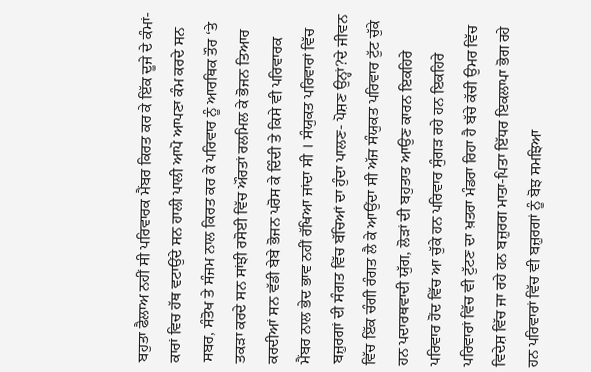ਬਹੁਤਾ ਫੈਲਾਅ ਨਹੀਂ ਸੀ ਪਰਿਵਾਰਕ ਮੈਂਬਰ ਕਿਰਤ ਕਰ ਕੇ ਇੱਕ ਦੂਜੇ ਦੇ ਕੰਮਾਂ-ਕਾਰਾਂ ਵਿਚ ਹੱਥ ਵਟਾਉਂਦੇ ਸਨ ਹਾਲੀ ਪਾਲੀ ਆਪੋ ਆਪਣਾ ਕੰਮ ਕਰਦੇ ਸਨ ਸਬਰ, ਸੰਤੋਖ ਤੇ ਸੰਜਮ ਨਾਲ ਕਿਰਤ ਕਰ ਕੇ ਪਰਿਵਾਰ ਨੂੰ ਆਰਥਿਕ ਤੌਰ ‘ਤੇ ਤਕੜਾ ਕਰਦੇ ਸਨ ਸਾਂਝੀ ਰਸੋਈ ਵਿੱਚ ਔਰਤਾਂ ਰਲਮਿਲ ਕੇ ਭੋਜਨ ਤਿਆਰ ਕਰਦੀਆਂ ਸਨ ਵੱਡੀ ਬੇਬੇ ਭੋਜਨ ਪਰੋਸ ਕੇ ਦਿੰਦੀ ਤੇ ਕਿਸੇ ਵੀ ਪਰਿਵਾਰਕ ਮੈਂਬਰ ਨਾਲ ਭੇਦ ਭਾਵ ਨਹੀਂ ਰੱਖਿਆ ਜਾਂਦਾ ਸੀ । ਸੰਯੁਕਤ ਪਰਿਵਾਰਾਂ ਵਿੱਚ ਬਜ਼ੁਰਗਾਂ ਦੀ ਸੰਗਤ ਵਿੱਚ ਬੱਚਿਆਂ ਦਾ ਹੁੰਦਾ ਪਾਲਣ- ਪੋਸ਼ਣ ਉਨ੍ਹਾਂ?ਦੇ ਜੀਵਨ ਵਿੱਚ ਇੱਕ ਚੰਗੀ ਰੰਗਤ ਲੈ ਕੇ ਆਉਂਦਾ ਸੀ ਅੱਜ ਸੰਯੁਕਤ ਪਰਿਵਾਰ ਟੁੱਟ ਚੁੱਕੇ ਹਨ ਪਦਾਰਥਵਾਦੀ ਯੁੱਗ, ਲੋੜਾਂ ਦੀ ਬਹੁਤਾਤ ਆਉਣ ਕਾਰਨ ਇਕਹਿਰੇ ਪਰਿਵਾਰ ਹੋਂਦ ਵਿੱਚ ਆ ਚੁੱਕੇ ਹਨ ਪਰਿਵਾਰ ਸੁੰਗੜ ਰਹੇ ਹਨ ਇਕਹਿਰੇ ਪਰਿਵਾਰਾਂ ਵਿੱਚ ਵੀ ਟੁੱਟਣ ਦਾ ਖ਼ਤਰਾ ਮੰਡਰਾ ਰਿਹਾ ਹੈ ਬੱਚੇ ਕੱਚੀ ਉਮਰ ਵਿੱਚ ਵਿਦੇਸ਼ ਵਿੱਚ ਜਾ ਰਹੇ ਹਨ ਬਜ਼ੁਰਗ ਮਾਤਾ-ਪਿਤਾ ਇੱਧਰ ਇਕਲਾਪਾ ਭੋਗ ਰਹੇ ਹਨ ਪਰਿਵਾਰਾਂ ਵਿੱਚ ਵੀ ਬਜ਼ੁਰਗਾਂ ਨੂੰ ਬੋਝ ਸਮਝਿਆ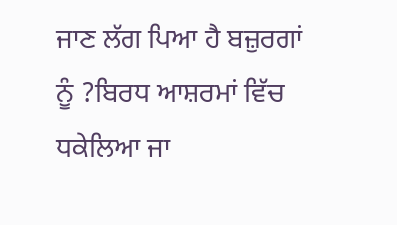ਜਾਣ ਲੱਗ ਪਿਆ ਹੈ ਬਜ਼ੁਰਗਾਂ ਨੂੰ ?ਬਿਰਧ ਆਸ਼ਰਮਾਂ ਵਿੱਚ ਧਕੇਲਿਆ ਜਾ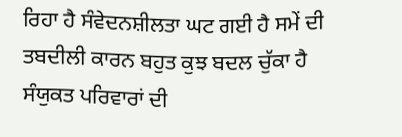ਰਿਹਾ ਹੈ ਸੰਵੇਦਨਸ਼ੀਲਤਾ ਘਟ ਗਈ ਹੈ ਸਮੇਂ ਦੀ ਤਬਦੀਲੀ ਕਾਰਨ ਬਹੁਤ ਕੁਝ ਬਦਲ ਚੁੱਕਾ ਹੈ ਸੰਯੁਕਤ ਪਰਿਵਾਰਾਂ ਦੀ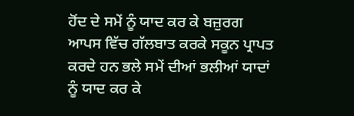ਹੋਂਦ ਦੇ ਸਮੇਂ ਨੂੰ ਯਾਦ ਕਰ ਕੇ ਬਜ਼ੁਰਗ ਆਪਸ ਵਿੱਚ ਗੱਲਬਾਤ ਕਰਕੇ ਸਕੂਨ ਪ੍ਰਾਪਤ ਕਰਦੇ ਹਨ ਭਲੇ ਸਮੇਂ ਦੀਆਂ ਭਲੀਆਂ ਯਾਦਾਂ ਨੂੰ ਯਾਦ ਕਰ ਕੇ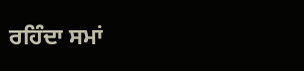ਰਹਿੰਦਾ ਸਮਾਂ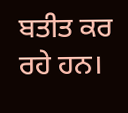ਬਤੀਤ ਕਰ ਰਹੇ ਹਨ।